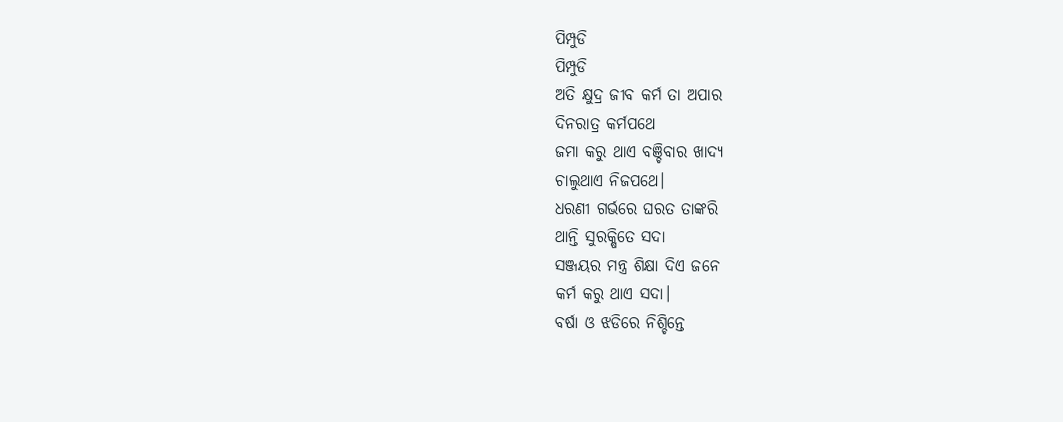ପିମ୍ପୁଡି
ପିମ୍ପୁଡି
ଅତି କ୍ଷୁଦ୍ର ଜୀବ କର୍ମ ତା ଅପାର
ଦିନରାତ୍ର କର୍ମପଥେ
ଜମା କରୁ ଥାଏ ବଞ୍ଚିବାର ଖାଦ୍ୟ
ଚାଲୁଥାଏ ନିଜପଥେ।
ଧରଣୀ ଗର୍ଭରେ ଘରତ ତାଙ୍କରି
ଥାନ୍ତି ସୁରକ୍ଷିତେ ସଦା
ସଞ୍ଜୟର ମନ୍ତ୍ର ଶିକ୍ଷା ଦିଏ ଜନେ
କର୍ମ କରୁ ଥାଏ ସଦା।
ବର୍ଷା ଓ ଝଡିରେ ନିଶ୍ଚିନ୍ତେ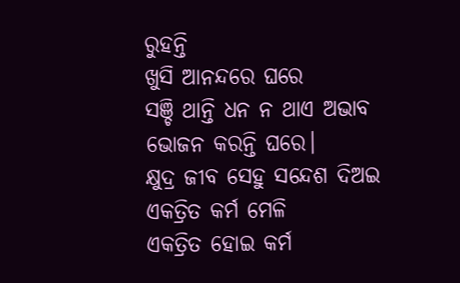ରୁହନ୍ତି
ଖୁସି ଆନନ୍ଦରେ ଘରେ
ସଞ୍ଚି ଥାନ୍ତି ଧନ ନ ଥାଏ ଅଭାବ
ଭୋଜନ କରନ୍ତି ଘରେ।
କ୍ଷୁଦ୍ର ଜୀବ ସେହୁ ସନ୍ଦେଶ ଦିଅଇ
ଏକତ୍ରିତ କର୍ମ ମେଳି
ଏକତ୍ରିତ ହୋଇ କର୍ମ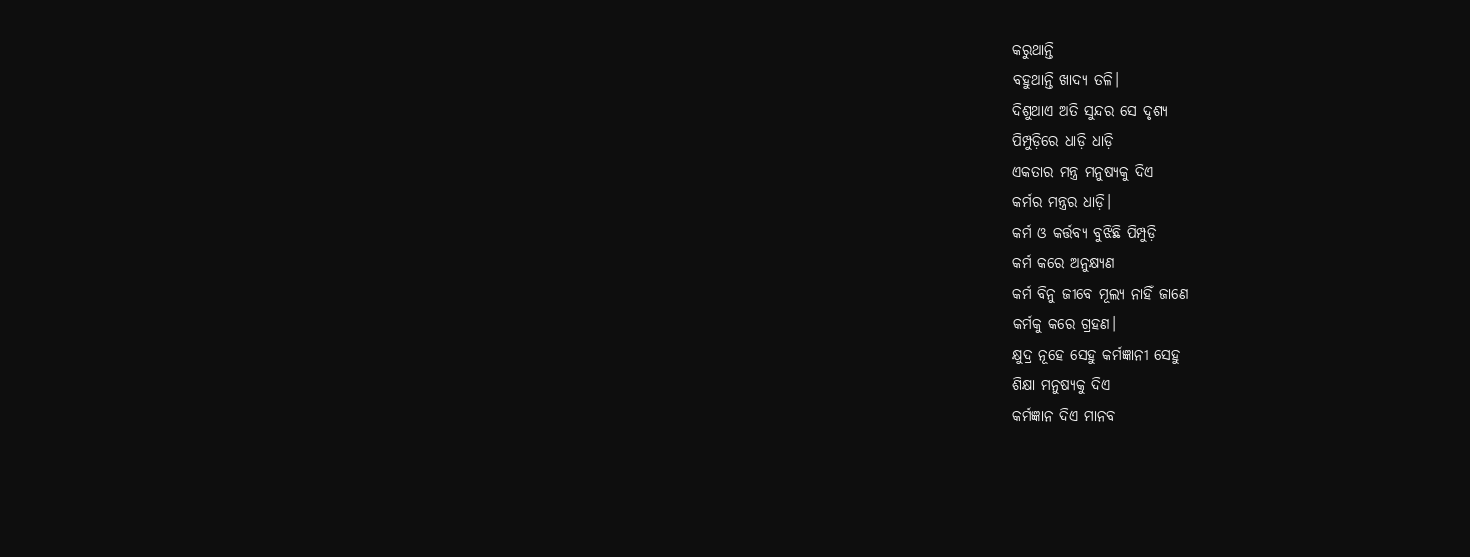କରୁଥାନ୍ତି
ବହୁଥାନ୍ତି ଖାଦ୍ୟ ତଳି।
ଦିଶୁଥାଏ ଅତି ସୁନ୍ଦର ସେ ଦୃଶ୍ୟ
ପିମ୍ପୁଡ଼ିରେ ଧାଡ଼ି ଧାଡ଼ି
ଏକତାର ମନ୍ତ୍ର ମନୁଷ୍ୟକୁ ଦିଏ
କର୍ମର ମନ୍ତ୍ରର ଧାଡ଼ି।
କର୍ମ ଓ କର୍ତ୍ତବ୍ୟ ବୁଝିଛି ପିମ୍ପୁଡ଼ି
କର୍ମ କରେ ଅନୁକ୍ଷ୍ୟଣ
କର୍ମ ବିନୁ ଜୀବେ ମୂଲ୍ୟ ନାହିଁ ଜାଣେ
କର୍ମକୁ କରେ ଗ୍ରହଣ।
କ୍ଷୁଦ୍ର ନୂହେ ସେହୁ କର୍ମଜ୍ଞାନୀ ସେହୁ
ଶିକ୍ଷା ମନୁଷ୍ୟକୁ ଦିଏ
କର୍ମଜ୍ଞାନ ଦିଏ ମାନବ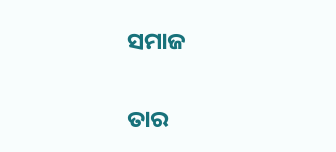ସମାଜ

ତାର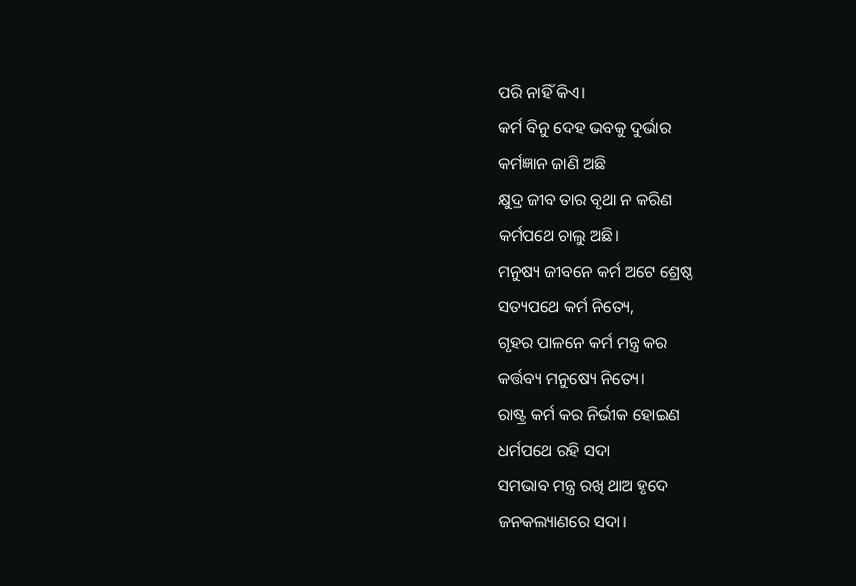ପରି ନାହିଁ କିଏ।
କର୍ମ ବିନୁ ଦେହ ଭବକୁ ଦୁର୍ଭାର
କର୍ମଜ୍ଞାନ ଜାଣି ଅଛି
କ୍ଷୁଦ୍ର ଜୀବ ତାର ବୃଥା ନ କରିଣ
କର୍ମପଥେ ଚାଲୁ ଅଛି।
ମନୁଷ୍ୟ ଜୀବନେ କର୍ମ ଅଟେ ଶ୍ରେଷ୍ଠ
ସତ୍ୟପଥେ କର୍ମ ନିତ୍ୟେ,
ଗୃହର ପାଳନେ କର୍ମ ମନ୍ତ୍ର କର
କର୍ତ୍ତବ୍ୟ ମନୁଷ୍ୟେ ନିତ୍ୟେ।
ରାଷ୍ଟ୍ର କର୍ମ କର ନିର୍ଭୀକ ହୋଇଣ
ଧର୍ମପଥେ ରହି ସଦା
ସମଭାବ ମନ୍ତ୍ର ରଖି ଥାଅ ହୃଦେ
ଜନକଲ୍ୟାଣରେ ସଦା।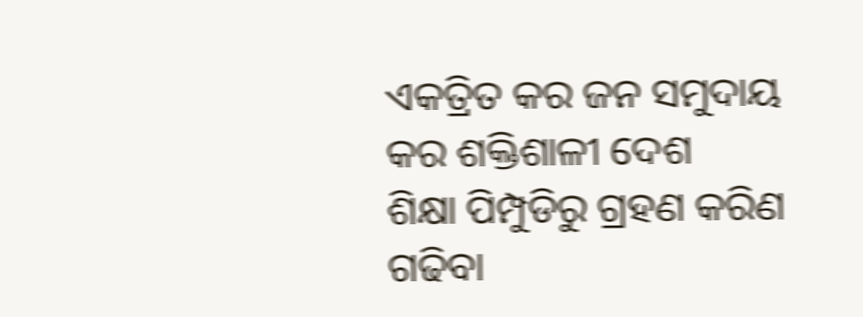ଏକତ୍ରିତ କର ଜନ ସମୁଦାୟ
କର ଶକ୍ତିଶାଳୀ ଦେଶ
ଶିକ୍ଷା ପିମ୍ପୁଡିରୁ ଗ୍ରହଣ କରିଣ
ଗଢିବା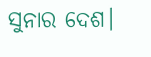ସୁନାର ଦେଶ।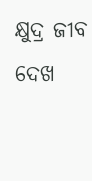କ୍ଷୁଦ୍ର ଜୀବ ଦେଖ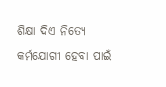ଶିକ୍ଷା ଦିଏ ନିତ୍ୟେ
କର୍ମଯୋଗୀ ହେବା ପାଇଁ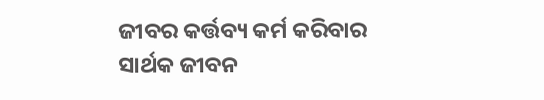ଜୀବର କର୍ତ୍ତବ୍ୟ କର୍ମ କରିବାର
ସାର୍ଥକ ଜୀବନ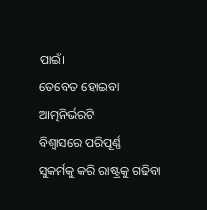ପାଇଁ।
ତେବେତ ହୋଇବା ଆତ୍ମନିର୍ଭରଟି
ବିଶ୍ବାସରେ ପରିପୂର୍ଣ୍ଣ
ସୁକର୍ମକୁ କରି ରାଷ୍ଟ୍ରକୁ ଗଢିବା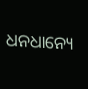ଧନଧାନ୍ୟେ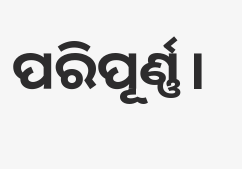ପରିପୂର୍ଣ୍ଣ।